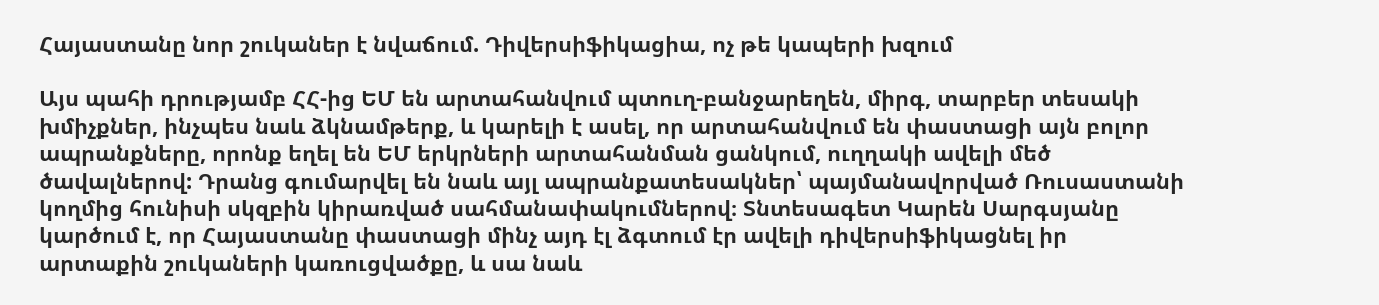Հայաստանը նոր շուկաներ է նվաճում. Դիվերսիֆիկացիա, ոչ թե կապերի խզում

Այս պահի դրությամբ ՀՀ-ից ԵՄ են արտահանվում պտուղ-բանջարեղեն, միրգ, տարբեր տեսակի խմիչքներ, ինչպես նաև ձկնամթերք, և կարելի է ասել, որ արտահանվում են փաստացի այն բոլոր ապրանքները, որոնք եղել են ԵՄ երկրների արտահանման ցանկում, ուղղակի ավելի մեծ ծավալներով: Դրանց գումարվել են նաև այլ ապրանքատեսակներ՝ պայմանավորված Ռուսաստանի կողմից հունիսի սկզբին կիրառված սահմանափակումներով։ Տնտեսագետ Կարեն Սարգսյանը կարծում է, որ Հայաստանը փաստացի մինչ այդ էլ ձգտում էր ավելի դիվերսիֆիկացնել իր արտաքին շուկաների կառուցվածքը, և սա նաև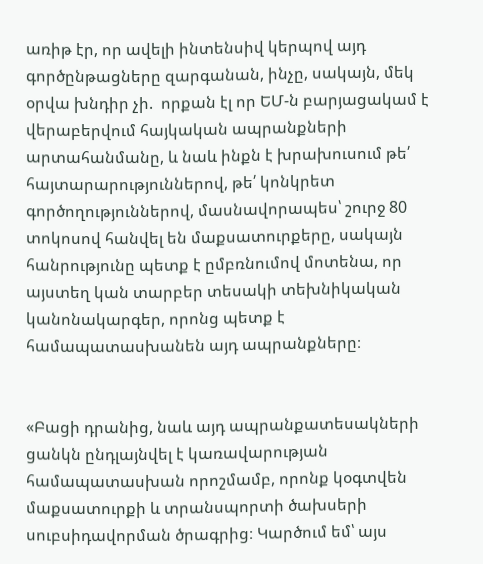առիթ էր, որ ավելի ինտենսիվ կերպով այդ գործընթացները զարգանան, ինչը, սակայն, մեկ օրվա խնդիր չի.  որքան էլ որ ԵՄ-ն բարյացակամ է  վերաբերվում հայկական ապրանքների արտահանմանը, և նաև ինքն է խրախուսում թե՛ հայտարարություններով, թե՛ կոնկրետ գործողություններով, մասնավորապես՝ շուրջ 80  տոկոսով հանվել են մաքսատուրքերը, սակայն հանրությունը պետք է ըմբռնումով մոտենա, որ այստեղ կան տարբեր տեսակի տեխնիկական կանոնակարգեր, որոնց պետք է համապատասխանեն այդ ապրանքները։


«Բացի դրանից, նաև այդ ապրանքատեսակների ցանկն ընդլայնվել է կառավարության համապատասխան որոշմամբ, որոնք կօգտվեն մաքսատուրքի և տրանսպորտի ծախսերի սուբսիդավորման ծրագրից։ Կարծում եմ՝ այս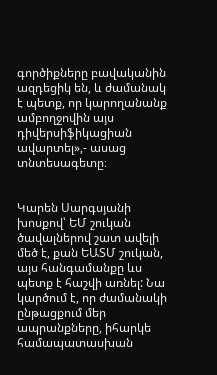գործիքները բավականին ազդեցիկ են, և ժամանակ է պետք, որ կարողանանք ամբողջովին այս դիվերսիֆիկացիան ավարտել»,- ասաց տնտեսագետը։


Կարեն Սարգսյանի խոսքով՝ ԵՄ շուկան ծավալներով շատ ավելի մեծ է, քան ԵԱՏՄ շուկան, այս հանգամանքը ևս պետք է հաշվի առնել: Նա կարծում է, որ ժամանակի ընթացքում մեր ապրանքները, իհարկե համապատասխան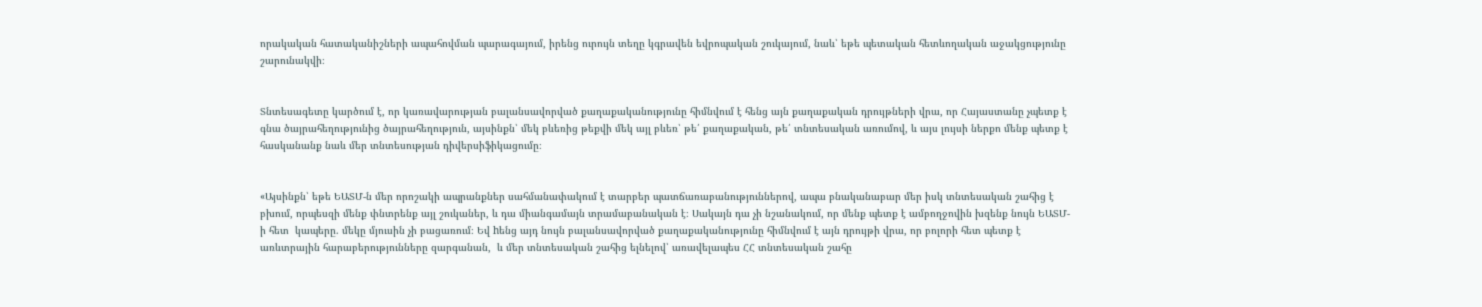որակական հատականիշների ապահովման պարագայում, իրենց ուրույն տեղը կգրավեն եվրոպական շուկայում, նաև՝ եթե պետական հետևողական աջակցությունը շարունակվի։


Տնտեսագետը կարծում է, որ կառավարության բալանսավորված քաղաքականությունը հիմնվում է հենց այն քաղաքական դրույթների վրա, որ Հայաստանը չպետք է գնա ծայրահեղությունից ծայրահեղություն, այսինքն՝ մեկ բևեռից թեքվի մեկ այլ բևեռ՝ թե՛ քաղաքական, թե՛ տնտեսական առումով, և այս լույսի ներքո մենք պետք է հասկանանք նաև մեր տնտեսության դիվերսիֆիկացումը։


«Այսինքն՝ եթե ԵԱՏՄ-ն մեր որոշակի ապրանքներ սահմանափակում է տարբեր պատճառաբանություններով, ապա բնականաբար մեր իսկ տնտեսական շահից է բխում, որպեսզի մենք փնտրենք այլ շուկաներ, և դա միանգամայն տրամաբանական է։ Սակայն դա չի նշանակում, որ մենք պետք է ամբողջովին խզենք նույն ԵԱՏՄ-ի հետ  կապերը. մեկը մյուսին չի բացառում։ Եվ hենց այդ նույն բալանսավորված քաղաքականությունը հիմնվում է այն դրույթի վրա, որ բոլորի հետ պետք է առևտրային հարաբերությունները զարգանան,  և մեր տնտեսական շահից ելնելով՝ առավելապես ՀՀ տնտեսական շահը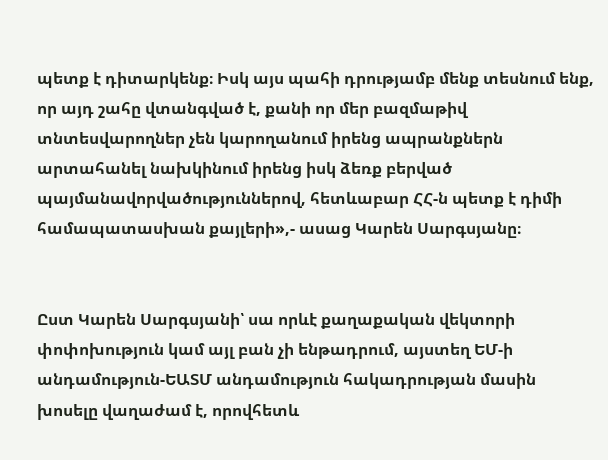պետք է դիտարկենք։ Իսկ այս պահի դրությամբ մենք տեսնում ենք, որ այդ շահը վտանգված է, քանի որ մեր բազմաթիվ տնտեսվարողներ չեն կարողանում իրենց ապրանքներն արտահանել նախկինում իրենց իսկ ձեռք բերված պայմանավորվածություններով, հետևաբար ՀՀ-ն պետք է դիմի համապատասխան քայլերի»,- ասաց Կարեն Սարգսյանը։


Ըստ Կարեն Սարգսյանի՝ սա որևէ քաղաքական վեկտորի փոփոխություն կամ այլ բան չի ենթադրում, այստեղ ԵՄ-ի անդամություն-ԵԱՏՄ անդամություն հակադրության մասին խոսելը վաղաժամ է, որովհետև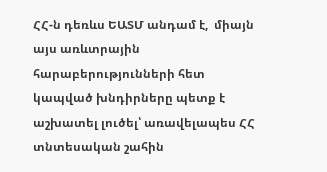ՀՀ-ն դեռևս ԵԱՏՄ անդամ է,  միայն այս առևտրային հարաբերությունների հետ կապված խնդիրները պետք է աշխատել լուծել՝ առավելապես ՀՀ տնտեսական շահին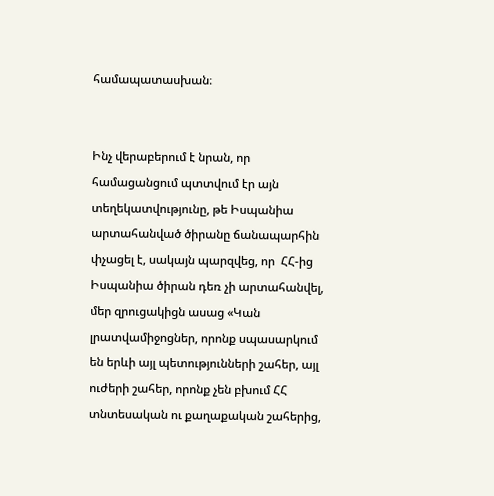համապատասխան։


Ինչ վերաբերում է նրան, որ համացանցում պտտվում էր այն տեղեկատվությունը, թե Իսպանիա արտահանված ծիրանը ճանապարհին փչացել է, սակայն պարզվեց, որ  ՀՀ-ից Իսպանիա ծիրան դեռ չի արտահանվել, մեր զրուցակիցն ասաց «Կան լրատվամիջոցներ, որոնք սպասարկում են երևի այլ պետությունների շահեր, այլ ուժերի շահեր, որոնք չեն բխում ՀՀ տնտեսական ու քաղաքական շահերից,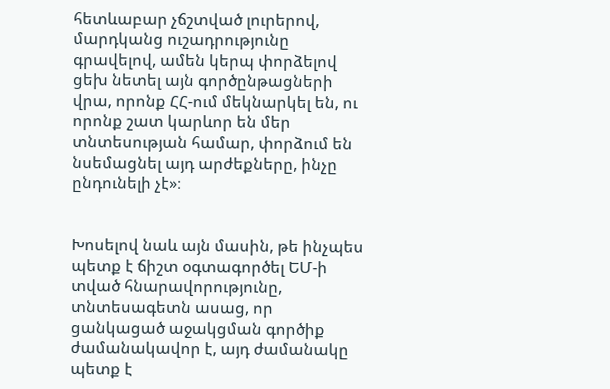հետևաբար չճշտված լուրերով, մարդկանց ուշադրությունը գրավելով, ամեն կերպ փորձելով ցեխ նետել այն գործընթացների վրա, որոնք ՀՀ-ում մեկնարկել են, ու որոնք շատ կարևոր են մեր տնտեսության համար, փորձում են նսեմացնել այդ արժեքները, ինչը ընդունելի չէ»։


Խոսելով նաև այն մասին, թե ինչպես պետք է ճիշտ օգտագործել ԵՄ-ի տված հնարավորությունը, տնտեսագետն ասաց, որ ցանկացած աջակցման գործիք ժամանակավոր է, այդ ժամանակը պետք է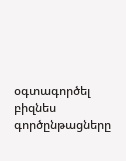օգտագործել բիզնես գործընթացները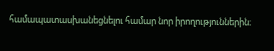համապատասխանեցնելու համար նոր իրողություններին։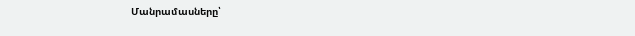Մանրամասները՝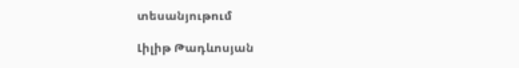տեսանյութում

Լիլիթ Թադևոսյան